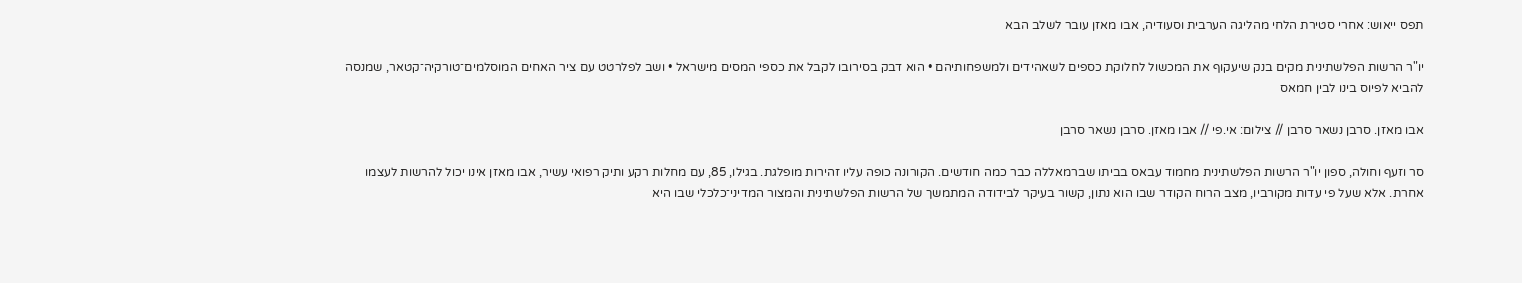תפס ייאוש: אחרי סטירת הלחי מהליגה הערבית וסעודיה, אבו מאזן עובר לשלב הבא

יו"ר הרשות הפלשתינית מקים בנק שיעקוף את המכשול לחלוקת כספים לשאהידים ולמשפחותיהם • הוא דבק בסירובו לקבל את כספי המסים מישראל • ושב לפלרטט עם ציר האחים המוסלמים־טורקיה־קטאר, שמנסה להביא לפיוס בינו לבין חמאס

אבו מאזן. סרבן נשאר סרבן // צילום: אי.פי // אבו מאזן. סרבן נשאר סרבן

סר וזעף וחולה, ספון יו"ר הרשות הפלשתינית מחמוד עבאס בביתו שברמאללה כבר כמה חודשים. הקורונה כופה עליו זהירות מופלגת. בגילו, 85, עם מחלות רקע ותיק רפואי עשיר, אבו מאזן אינו יכול להרשות לעצמו אחרת. אלא שעל פי עדות מקורביו, מצב הרוח הקודר שבו הוא נתון, קשור בעיקר לבידודה המתמשך של הרשות הפלשתינית והמצור המדיני־כלכלי שבו היא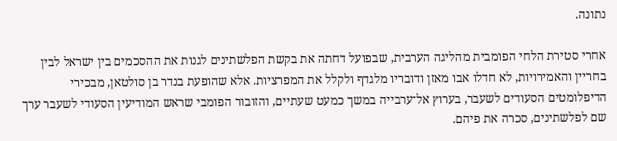נתונה.

אחרי סטירת הלחי הפומבית מהליגה הערבית, שבפועל דחתה את בקשת הפלשתינים לגנות את ההסכמים בין ישראל לבין בחריין והאמירויות, לא חדלו אבו מאזן ודובריו מלגדף ולקלל את המפרציות. אלא שהופעת בנדר בן סולטאן, מבכירי הדיפלומטים הסעודים לשעבר, בערוץ אל־ערבייה במשך כמעט שעתיים, והזובור הפומבי שראש המודיעין הסעודי לשעבר ערך שם לפלשתינים, סכרה את פיהם.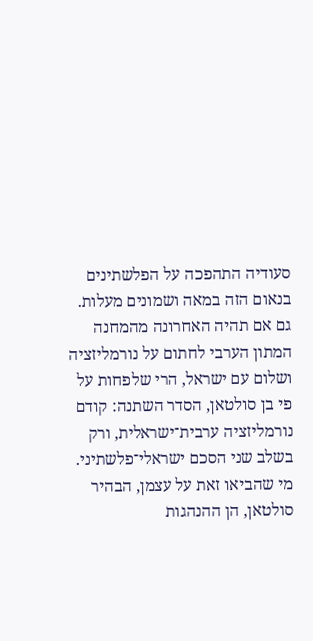סעודיה התהפכה על הפלשתינים בנאום הזה במאה ושמונים מעלות. גם אם תהיה האחרונה מהמחנה המתון הערבי לחתום על נורמליזציה ושלום עם ישראל, הרי שלפחות על פי בן סולטאן, הסדר השתנה: קודם נורמליזציה ערבית־ישראלית, ורק בשלב שני הסכם ישראלי־פלשתיני. מי שהביאו זאת על עצמן, הבהיר סולטאן, הן ההנהגות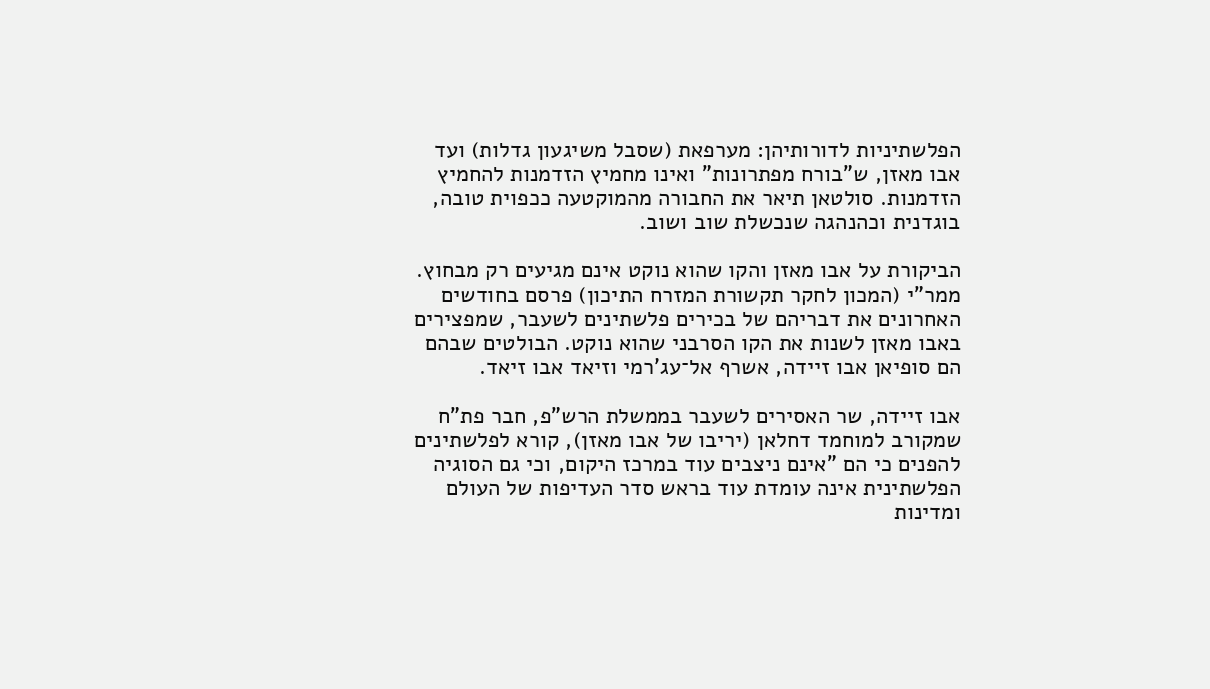הפלשתיניות לדורותיהן: מערפאת (שסבל משיגעון גדלות) ועד אבו מאזן, ש"בורח מפתרונות" ואינו מחמיץ הזדמנות להחמיץ הזדמנות. סולטאן תיאר את החבורה מהמוקטעה ככפוית טובה, בוגדנית וכהנהגה שנכשלת שוב ושוב.

הביקורת על אבו מאזן והקו שהוא נוקט אינם מגיעים רק מבחוץ. ממר"י (המכון לחקר תקשורת המזרח התיכון) פרסם בחודשים האחרונים את דבריהם של בכירים פלשתינים לשעבר, שמפצירים באבו מאזן לשנות את הקו הסרבני שהוא נוקט. הבולטים שבהם הם סופיאן אבו זיידה, אשרף אל־עג'רמי וזיאד אבו זיאד.

אבו זיידה, שר האסירים לשעבר בממשלת הרש"פ, חבר פת"ח שמקורב למוחמד דחלאן (יריבו של אבו מאזן), קורא לפלשתינים להפנים כי הם "אינם ניצבים עוד במרכז היקום, וכי גם הסוגיה הפלשתינית אינה עומדת עוד בראש סדר העדיפות של העולם ומדינות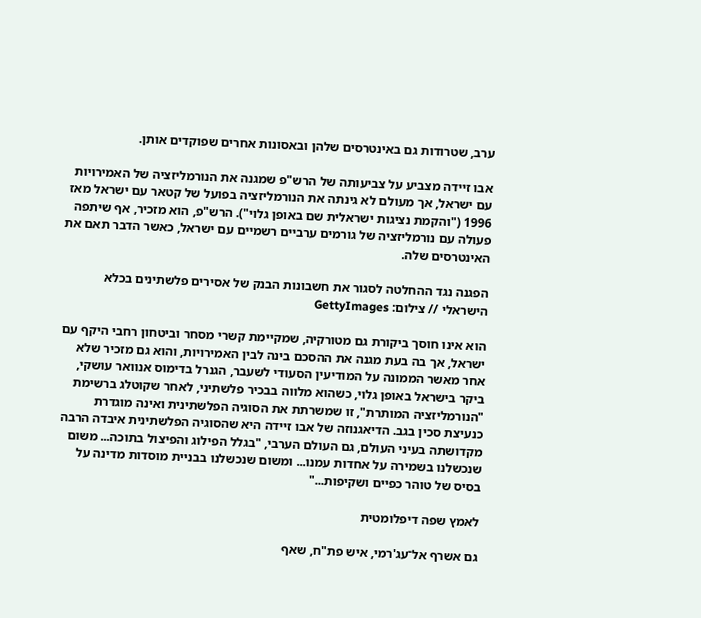ערב, שטרודות גם באינטרסים שלהן ובאסונות אחרים שפוקדים אותן.

אבו זיידה מצביע על צביעותה של הרש"פ שמגנה את הנורמליזציה של האמירויות עם ישראל, אך מעולם לא גינתה את הנורמליזציה בפועל של קטאר עם ישראל מאז 1996 ("והקמת נציגות ישראלית שם באופן גלוי"). הרש"פ, הוא מזכיר, אף שיתפה פעולה עם נורמליזציה של גורמים ערביים רשמיים עם ישראל, כאשר הדבר תאם את האינטרסים שלה.

הפגנה נגד ההחלטה לסגור את חשבונות הבנק של אסירים פלשתינים בכלא הישראלי // צילום: GettyImages

הוא אינו חוסך ביקורת גם מטורקיה, שמקיימת קשרי מסחר וביטחון רחבי היקף עם ישראל, אך בה בעת מגנה את ההסכם בינה לבין האמירויות, והוא גם מזכיר שלא אחר מאשר הממונה על המודיעין הסעודי לשעבר, הגנרל בדימוס אנוואר עושקי, ביקר בישראל באופן גלוי, כשהוא מלווה בבכיר פלשתיני, לאחר שקוטלג ברשימת "הנורמליזציה המותרת", זו שמשרתת את הסוגיה הפלשתינית ואינה מוגדרת כנעיצת סכין בגב. הדיאגנוזה של אבו זיידה היא שהסוגיה הפלשתינית איבדה הרבה מקדושתה בעיני העולם, גם העולם הערבי, "בגלל הפילוג והפיצול בתוכה... משום שנכשלנו בשמירה על אחדות עמנו... ומשום שנכשלנו בבניית מוסדות מדינה על בסיס של טוהר כפיים ושקיפות..."

לאמץ שפה דיפלומטית

גם אשרף אל־עג'רמי, איש פת"ח, שאף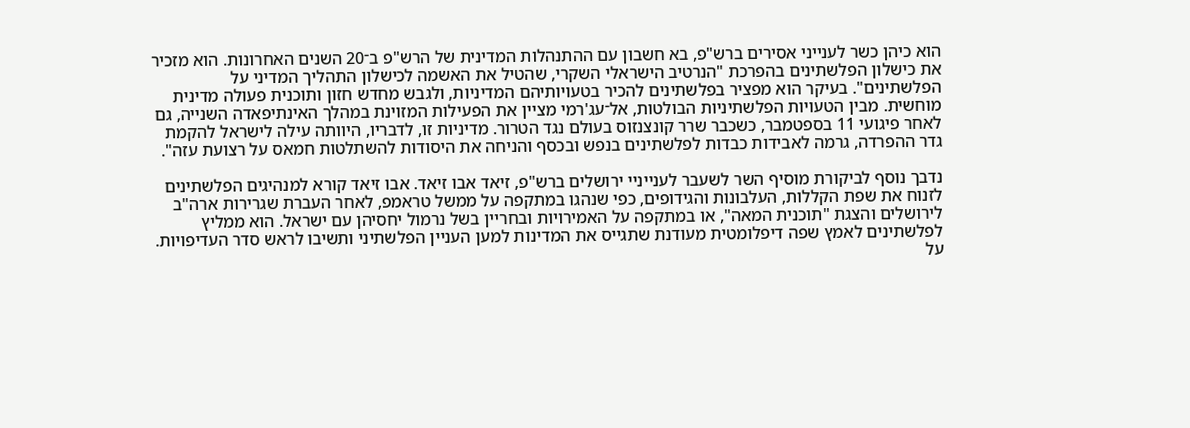הוא כיהן כשר לענייני אסירים ברש"פ, בא חשבון עם ההתנהלות המדינית של הרש"פ ב־20 השנים האחרונות. הוא מזכיר את כישלון הפלשתינים בהפרכת "הנרטיב הישראלי השקרי, שהטיל את האשמה לכישלון התהליך המדיני על הפלשתינים". בעיקר הוא מפציר בפלשתינים להכיר בטעויותיהם המדיניות, ולגבש מחדש חזון ותוכנית פעולה מדינית מוחשית. מבין הטעויות הפלשתיניות הבולטות, אל־עג'רמי מציין את הפעילות המזוינת במהלך האינתיפאדה השנייה, גם לאחר פיגועי 11 בספטמבר, כשכבר שרר קונצנזוס בעולם נגד הטרור. מדיניות זו, לדבריו, היוותה עילה לישראל להקמת גדר ההפרדה, גרמה לאבידות כבדות לפלשתינים בנפש ובכסף והניחה את היסודות להשתלטות חמאס על רצועת עזה".

נדבך נוסף לביקורת מוסיף השר לשעבר לענייניי ירושלים ברש"פ, זיאד אבו זיאד. אבו זיאד קורא למנהיגים הפלשתינים לזנוח את שפת הקללות, העלבונות והגידופים, כפי שנהגו במתקפה על ממשל טראמפ, לאחר העברת שגרירות ארה"ב לירושלים והצגת "תוכנית המאה", או במתקפה על האמירויות ובחריין בשל נרמול יחסיהן עם ישראל. הוא ממליץ לפלשתינים לאמץ שפה דיפלומטית מעודנת שתגייס את המדינות למען העניין הפלשתיני ותשיבו לראש סדר העדיפויות. על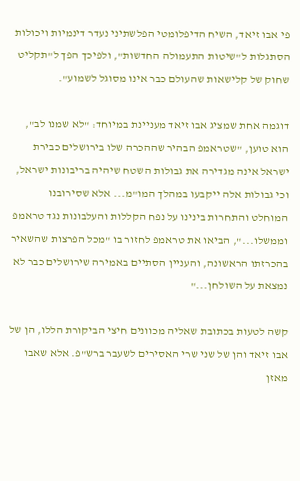פי אבו זיאד, השיח הדיפלומטי הפלשתיני נעדר דינמיות ויכולות הסתגלות ל"שיטות התעמולה החדשות", ולפיכך הפך ל"תקליט שחוק של קלישאות שהעולם כבר אינו מסוגל לשמוע".

דוגמה אחת שמציג אבו זיאד מעניינת במיוחד: "לא שמנו לב", הוא טוען, "שטראמפ הבהיר שההכרה שלו בירושלים כבירת ישראל אינה מגדירה את גבולות השטח שיהיה בריבונות ישראל, וכי גבולות אלה ייקבעו במהלך המו"מ... אלא שסירובנו המוחלט והתחרות בינינו על נפח הקללות והעלבונות נגד טראמפ וממשלו...", הביאו את טראמפ לחזור בו "מכל הפרצות שהשאיר בהכרזתו הראשונה, והעניין הסתיים באמירה שירושלים כבר לא נמצאת על השולחן..."

קשה לטעות בכתובת שאליה מכוונים חיצי הביקורת הללו, הן של אבו זיאד והן של שני שרי האסירים לשעבר ברש"פ. אלא שאבו מאזן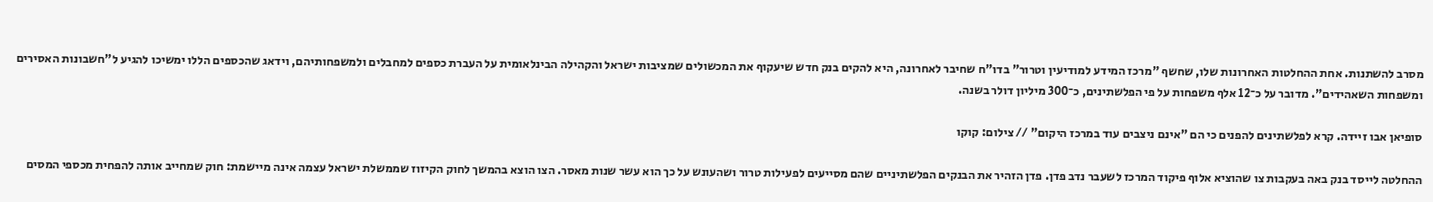מסרב להשתנות. אחת ההחלטות האחרונות שלו, שחשף "מרכז המידע למודיעין וטרור" בדו"ח שחיבר לאחרונה, היא להקים בנק חדש שיעקוף את המכשולים שמציבות ישראל והקהילה הבינלאומית על העברת כספים למחבלים ולמשפחותיהם, וידאג שהכספים הללו ימשיכו להגיע ל"חשבונות האסירים ומשפחות השאהידים". מדובר על כ־12 אלף משפחות על פי הפלשתינים, כ־300 מיליון דולר בשנה.

סופיאן אבו זיידה. קרא לפלשתינים להפנים כי הם "אינם ניצבים עוד במרכז היקום" // צילום: קוקו

ההחלטה לייסד בנק באה בעקבות צו שהוציא אלוף פיקוד המרכז לשעבר נדב פדן. פדן הזהיר את הבנקים הפלשתיניים שהם מסייעים לפעילות טרור ושהעונש על כך הוא עשר שנות מאסר. הצו הוצא בהמשך לחוק הקיזוז שממשלת ישראל עצמה אינה מיישמת: חוק שמחייב אותה להפחית מכספי המסים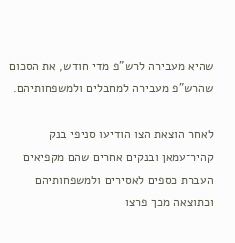שהיא מעבירה לרש"פ מדי חודש, את הסכום שהרש"פ מעבירה למחבלים ולמשפחותיהם.

לאחר הוצאת הצו הודיעו סניפי בנק קהיר־עמאן ובנקים אחרים שהם מקפיאים העברת כספים לאסירים ולמשפחותיהם וכתוצאה מכך פרצו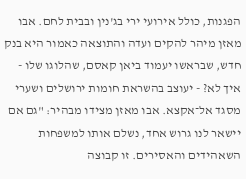הפגנות, כולל אירועי ירי בג'נין ובבית לחם. אבו מאזן מיהר להקים ועדה והתוצאה כאמור היא בנק חדש, שבראשו יעמוד ביאן קאסם, שהלוגו שלו - איך לא? - יעוצב בהשראת חומות ירושלים ושערי מסגד אל־אקצא. אבו מאזן מצידו מבהיר: "גם אם יישאר לנו גרוש אחד, נשלם אותו למשפחות השאהידים והאסירים. זו קבוצה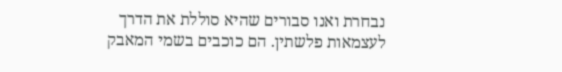נבחרת ואנו סבורים שהיא סוללת את הדרך לעצמאות פלשתין. הם כוכבים בשמי המאבק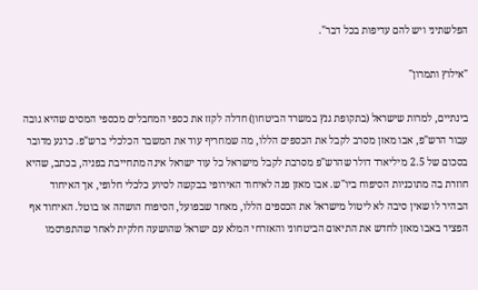הפלשתיני ויש להם עדיפות בכל דבר".

"אילוץ ותמרון"

בינתיים, למרות שישראל (בתקופת גנץ במשרד הביטחון) חדלה לקזז את כספי המחבלים מכספי המסים שהיא גובה עבור הרש"פ, אבו מאזן מסרב לקבל את הכספים הללו, מה שמחריף עוד את המשבר הכלכלי ברש"פ. כרגע מדובר בסכום של 2.5 מיליארד דולר שהרש"פ מסרבת לקבל מישראל כל עוד ישראל אינה מתחייבת בפניה, בכתב, שהיא חוזרת בה מתוכניות הסיפוח ביו"ש. אבו מאזן פנה לאיחוד האירופי בבקשה לסיוע כלכלי חלופי, אך האיחוד הבהיר לו שאין סיבה לא ליטול מישראל את הכספים הללו, מאחר שבפועל, הסיפוח הושהה או בוטל. האיחוד אף הפציר באבו מאזן לחדש את התיאום הביטחוני והאזרחי המלא עם ישראל שהושעה חלקית לאחר שהתפרסמו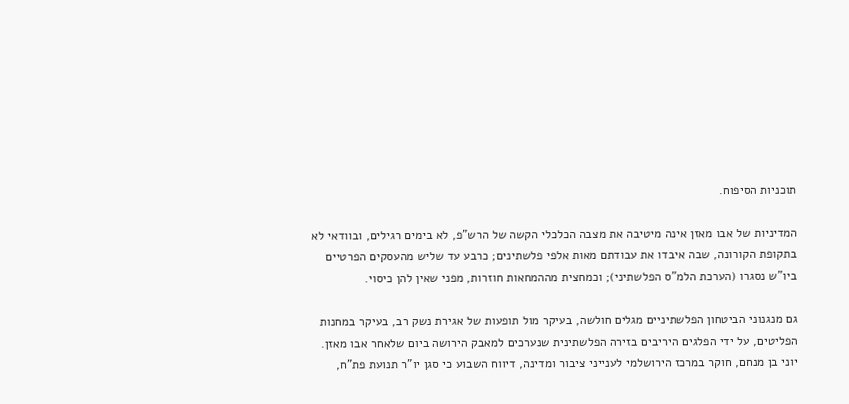תוכניות הסיפוח.

המדיניות של אבו מאזן אינה מיטיבה את מצבה הכלכלי הקשה של הרש"פ, לא בימים רגילים, ובוודאי לא בתקופת הקורונה, שבה איבדו את עבודתם מאות אלפי פלשתינים; כרבע עד שליש מהעסקים הפרטיים ביו"ש נסגרו (הערכת הלמ"ס הפלשתיני); וכמחצית מההמחאות חוזרות, מפני שאין להן כיסוי.

גם מנגנוני הביטחון הפלשתיניים מגלים חולשה, בעיקר מול תופעות של אגירת נשק רב, בעיקר במחנות הפליטים, על ידי הפלגים היריבים בזירה הפלשתינית שנערכים למאבק הירושה ביום שלאחר אבו מאזן. יוני בן מנחם, חוקר במרכז הירושלמי לענייני ציבור ומדינה, דיווח השבוע כי סגן יו"ר תנועת פת"ח,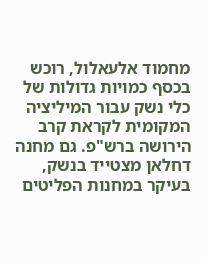מחמוד אלעאלול, רוכש בכסף כמויות גדולות של כלי נשק עבור המיליציה המקומית לקראת קרב הירושה ברש"פ. גם מחנה דחלאן מצטייד בנשק, בעיקר במחנות הפליטים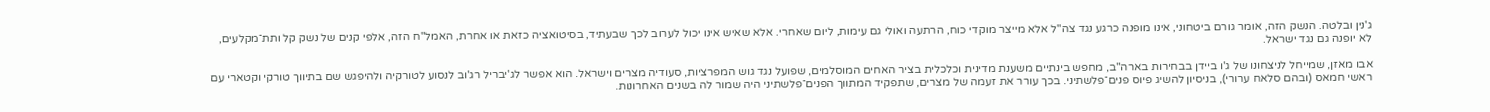ג'נין ובלטה. הנשק הזה, אומר גורם ביטחוני, אינו מופנה כרגע נגד צה"ל אלא מייצר מוקדי כוח, הרתעה ואולי גם עימות, ליום שאחרי. אלא שאיש אינו יכול לערוב לכך שבעתיד, בסיטואציה כזאת או אחרת, האמל"ח הזה, אלפי קנים של נשק קל ותת־מקלעים, לא יופנה גם נגד ישראל.

אבו מאזן, שמייחל לניצחונו של ג'ו ביידן בבחירות בארה"ב, מחפש בינתיים משענת מדינית וכלכלית בציר האחים המוסלמים, שפועל נגד גוש המפרציות, סעודיה מצרים וישראל. הוא אפשר לג'יבריל רג'וב לנסוע לטורקיה ולהיפגש שם בתיווך טורקי וקטארי עם ראשי חמאס (ובהם סלאח ערורי), בניסיון להשיג פיוס פנים־פלשתיני. בכך עורר את זעמה של מצרים, שתפקיד המתווך הפנים־פלשתיני היה שמור לה בשנים האחרונות.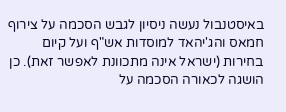באיסטנבול נעשה ניסיון לגבש הסכמה על צירוף חמאס והג'יהאד למוסדות אש"ף ועל קיום בחירות (ישראל אינה מתכוונת לאפשר זאת). כן הושגה לכאורה הסכמה על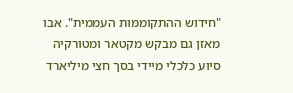"חידוש ההתקוממות העממית". אבו מאזן גם מבקש מקטאר ומטורקיה סיוע כלכלי מיידי בסך חצי מיליארד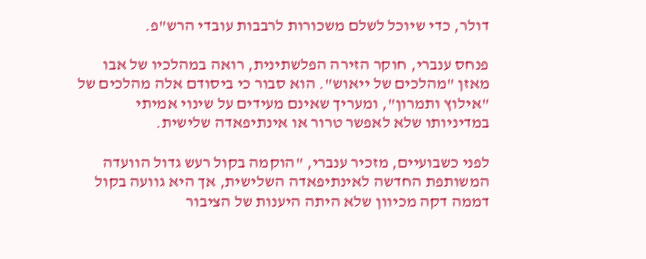דולר, כדי שיוכל לשלם משכורות לרבבות עובדי הרש"פ.

פנחס ענברי, חוקר הזירה הפלשתינית, רואה במהלכיו של אבו מאזן "מהלכים של ייאוש". הוא סבור כי ביסודם אלה מהלכים של "אילוץ ותמרון", ומעריך שאינם מעידים על שינוי אמיתי במדיניותו שלא לאפשר טרור או אינתיפאדה שלישית.

לפני כשבועיים, מזכיר ענברי, "הוקמה בקול רעש גדול הוועדה המשותפת החדשה לאינתיפאדה השלישית, אך היא גוועה בקול דממה דקה מכיוון שלא היתה היענות של הציבור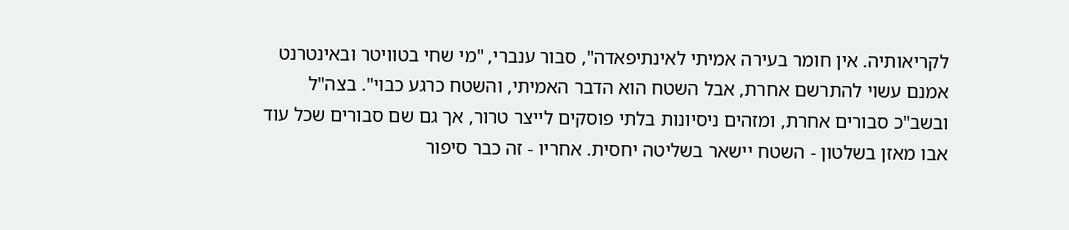לקריאותיה. אין חומר בעירה אמיתי לאינתיפאדה", סבור ענברי, "מי שחי בטוויטר ובאינטרנט אמנם עשוי להתרשם אחרת, אבל השטח הוא הדבר האמיתי, והשטח כרגע כבוי". בצה"ל ובשב"כ סבורים אחרת, ומזהים ניסיונות בלתי פוסקים לייצר טרור, אך גם שם סבורים שכל עוד אבו מאזן בשלטון - השטח יישאר בשליטה יחסית. אחריו - זה כבר סיפור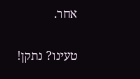אחר.

טעינו? נתקן!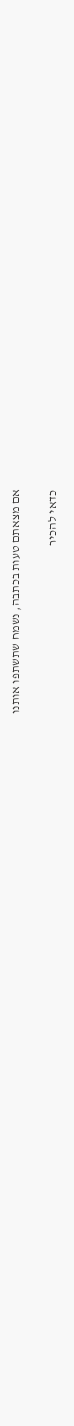אם מצאתם טעות בכתבה, נשמח שתשתפו אותנו

כדאי להכיר